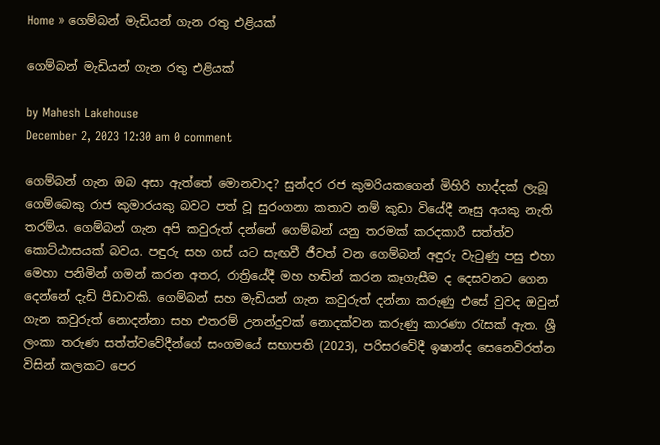Home » ගෙම්බන් මැඩියන් ගැන රතු එළියක්

ගෙම්බන් මැඩියන් ගැන රතු එළියක්

by Mahesh Lakehouse
December 2, 2023 12:30 am 0 comment

ගෙම්බන් ගැන ඔබ අසා ඇත්තේ මොනවාද? සුන්දර රජ කුමරියකගෙන් මිහිරි හාද්දක් ලැබූ ගෙම්බෙකු රාජ කුමාරයකු බවට පත් වූ සුරංගනා කතාව නම් කුඩා වියේදී නෑසු අයකු නැති තරම්ය. ගෙම්බන් ගැන අපි කවුරුත් දන්නේ ගෙම්බන් යනු තරමක් කරදකාරී සත්ත්ව කොට්ඨාසයක් බවය. පඳුරු සහ ගස් යට සැඟවී ජීවත් වන ගෙම්බන් අඳුරු වැටුණු පසු එහා මෙහා පනිමින් ගමන් කරන අතර, රාත්‍රියේදී මහ හඬින් කරන කෑගැසීම ද දෙසවනට ගෙන දෙන්නේ දැඩි පීඩාවකි. ගෙම්බන් සහ මැඩියන් ගැන කවුරුත් දන්නා කරුණු එසේ වුවද ඔවුන් ගැන කවුරුත් නොදන්නා සහ එතරම් උනන්දුවක් නොදක්වන කරුණු කාරණා රැසක් ඇත. ශ්‍රී ලංකා තරුණ සත්ත්වවේදීන්ගේ සංගමයේ සභාපති (2023), පරිසරවේදී ඉෂාන්ද සෙනෙවිරත්න විසින් කලකට පෙර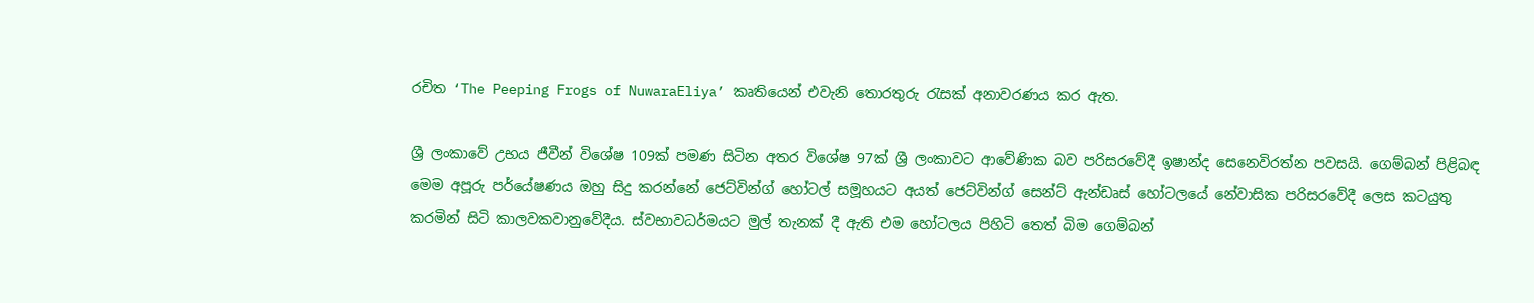රචිත ‘The Peeping Frogs of NuwaraEliya’ කෘතියෙන් එවැනි තොරතුරු රැසක් අනාවරණය කර ඇත.

ශ්‍රී ලංකාවේ උභය ජීවීන් විශේෂ 109ක් පමණ සිටින අතර විශේෂ 97ක් ශ්‍රී ලංකාවට ආවේණික බව පරිසරවේදී ඉෂාන්ද සෙනෙවිරත්න පවසයි. ගෙම්බන් පිළිබඳ මෙම අපූරු පර්යේෂණය ඔහු සිදු කරන්නේ ජෙට්වින්ග් හෝටල් සමූහයට අයත් ජෙට්වින්ග් සෙන්ට් ඇන්ඩෘස් හෝටලයේ නේවාසික පරිසරවේදී ලෙස කටයුතු කරමින් සිටි කාලවකවානුවේදීය. ස්වභාවධර්මයට මුල් තැනක් දී ඇති එම හෝටලය පිහිටි තෙත් බිම ගෙම්බන්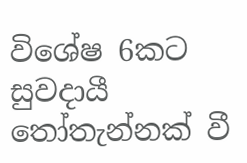විශේෂ 6කට සුවදායී තෝතැන්නක් වී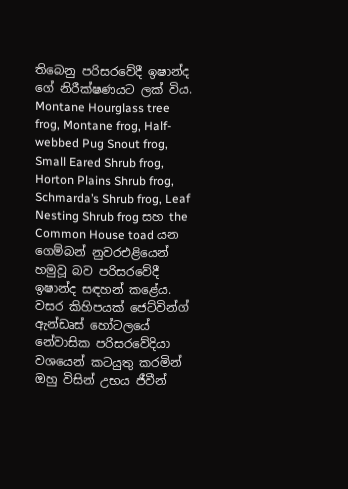තිබෙනු පරිසරවේදී ඉෂාන්ද ගේ නිරීක්ෂණයට ලක් විය. Montane Hourglass tree frog, Montane frog, Half-webbed Pug Snout frog, Small Eared Shrub frog, Horton Plains Shrub frog, Schmarda’s Shrub frog, Leaf Nesting Shrub frog සහ the Common House toad යන ගෙම්බන් නුවරඑළියෙන් හමුවූ බව පරිසරවේදී ඉෂාන්ද සඳහන් කළේය. වසර කිහිපයක් ජෙට්වින්ග් ඇන්ඩෘස් හෝටලයේ නේවාසික පරිසරවේදියා වශයෙන් කටයුතු කරමින් ඔහු විසින් උභය ජීවීන්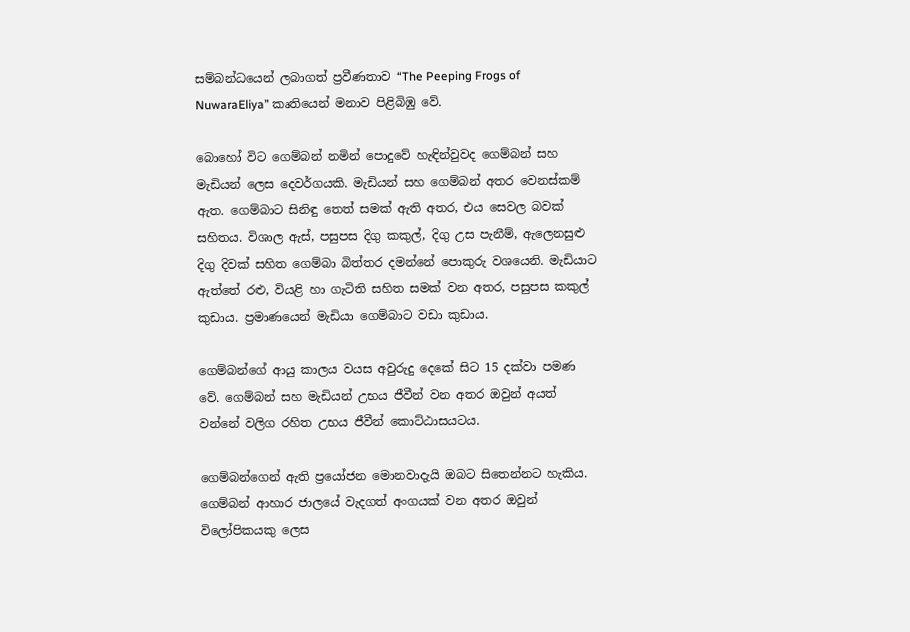සම්බන්ධයෙන් ලබාගත් ප්‍රවීණතාව “The Peeping Frogs of NuwaraEliya” කෘතියෙන් මනාව පිළිබිඹු වේ.

බොහෝ විට ගෙම්බන් නමින් පොදුවේ හැඳින්වුවද ගෙම්බන් සහ මැඩියන් ලෙස දෙවර්ගයකි. මැඩියන් සහ ගෙම්බන් අතර වෙනස්කම් ඇත. ගෙම්බාට සිනිඳු තෙත් සමක් ඇති අතර, එය සෙවල බවක් සහිතය. විශාල ඇස්, පසුපස දිගු කකුල්, දිගු උස පැනීම්, ඇලෙනසුළු දිගු දිවක් සහිත ගෙම්බා බිත්තර දමන්නේ පොකුරු වශයෙනි. මැඩියාට ඇත්තේ රළු, වියළි හා ගැටිති සහිත සමක් වන අතර, පසුපස කකුල් කුඩාය. ප්‍රමාණයෙන් මැඩියා ගෙම්බාට වඩා කුඩාය.

ගෙම්බන්ගේ ආයු කාලය වයස අවුරුදු දෙකේ සිට 15 දක්වා පමණ වේ. ගෙම්බන් සහ මැඩියන් උභය ජීවීන් වන අතර ඔවුන් අයත් වන්නේ වලිග රහිත උභය ජීවීන් කොට්ඨාසයටය.

ගෙම්බන්ගෙන් ඇති ප්‍රයෝජන මොනවාදැයි ඔබට සිතෙන්නට හැකිය. ගෙම්බන් ආහාර ජාලයේ වැදගත් අංගයක් වන අතර ඔවුන් විලෝපිකයකු ලෙස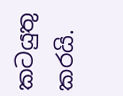කටයුතු කරයි.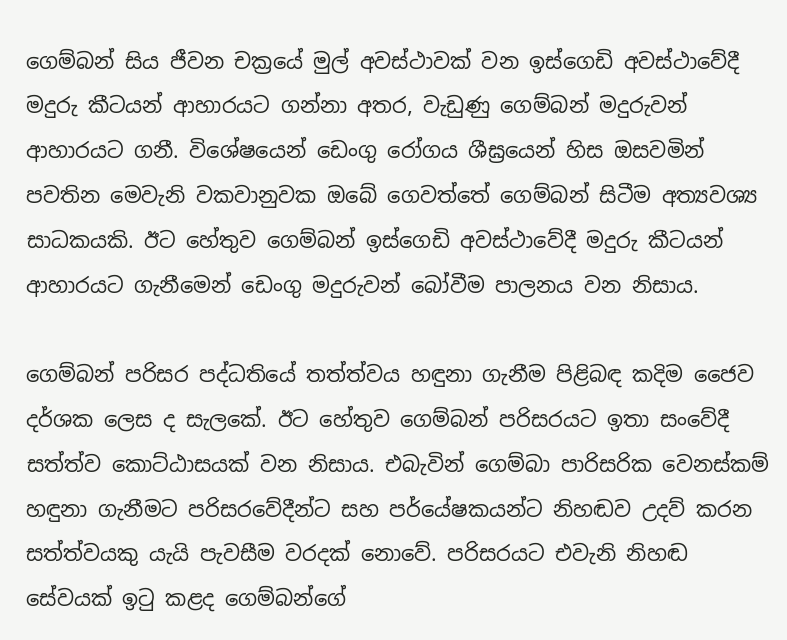ගෙම්බන් සිය ජීවන චක්‍රයේ මුල් අවස්ථාවක් වන ඉස්ගෙඩි අවස්ථාවේදී මදුරු කීටයන් ආහාරයට ගන්නා අතර, වැඩුණු ගෙම්බන් මදුරුවන් ආහාරයට ගනී. විශේෂයෙන් ඩෙංගු රෝගය ශීඝ්‍රයෙන් හිස ඔසවමින් පවතින මෙවැනි වකවානුවක ඔබේ ගෙවත්තේ ගෙම්බන් සිටීම අත්‍යවශ්‍ය සාධකයකි. ඊට හේතුව ගෙම්බන් ඉස්ගෙඩි අවස්ථාවේදී මදුරු කීටයන් ආහාරයට ගැනීමෙන් ඩෙංගු මදුරුවන් බෝවීම පාලනය වන නිසාය.

ගෙම්බන් පරිසර පද්ධතියේ තත්ත්වය හඳුනා ගැනීම පිළිබඳ කදිම ජෛව දර්ශක ලෙස ද සැලකේ. ඊට හේතුව ගෙම්බන් පරිසරයට ඉතා සංවේදී සත්ත්ව කොට්ඨාසයක් වන නිසාය. එබැවින් ගෙම්බා පාරිසරික වෙනස්කම් හඳුනා ගැනීමට පරිසරවේදීන්ට සහ පර්යේෂකයන්ට නිහඬව උදව් කරන සත්ත්වයකු යැයි පැවසීම වරදක් නොවේ. පරිසරයට එවැනි නිහඬ සේවයක් ඉටු කළද ගෙම්බන්ගේ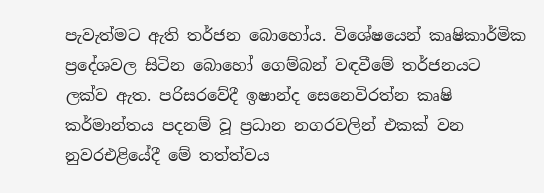පැවැත්මට ඇති තර්ජන බොහෝය. විශේෂයෙන් කෘෂිකාර්මික ප්‍රදේශවල සිටින බොහෝ ගෙම්බන් වඳවීමේ තර්ජනයට ලක්ව ඇත. පරිසරවේදී ඉෂාන්ද සෙනෙවිරත්න කෘෂි කර්මාන්තය පදනම් වූ ප්‍රධාන නගරවලින් එකක් වන නුවරඑළියේදී මේ තත්ත්වය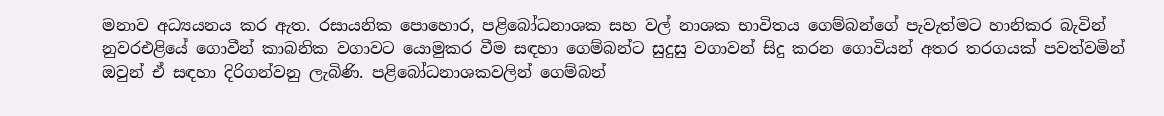මනාව අධ්‍යයනය කර ඇත. රසායනික පොහොර, පළිබෝධනාශක සහ වල් නාශක භාවිතය ගෙම්බන්ගේ පැවැත්මට හානිකර බැවින් නුවරඑළියේ ගොවීන් කාබනික වගාවට යොමුකර වීම සඳහා ගෙම්බන්ට සුදුසු වගාවන් සිදු කරන ගොවියන් අතර තරගයක් පවත්වමින් ඔවුන් ඒ සඳහා දිරිගන්වනු ලැබිණි. පළිබෝධනාශකවලින් ගෙම්බන්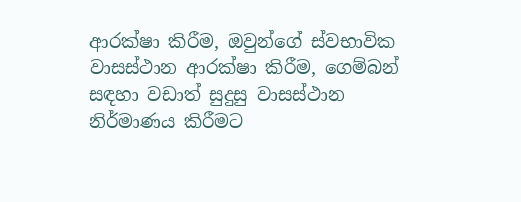ආරක්ෂා කිරීම, ඔවුන්ගේ ස්වභාවික වාසස්ථාන ආරක්ෂා කිරීම, ගෙම්බන් සඳහා වඩාත් සුදුසු වාසස්ථාන නිර්මාණය කිරීමට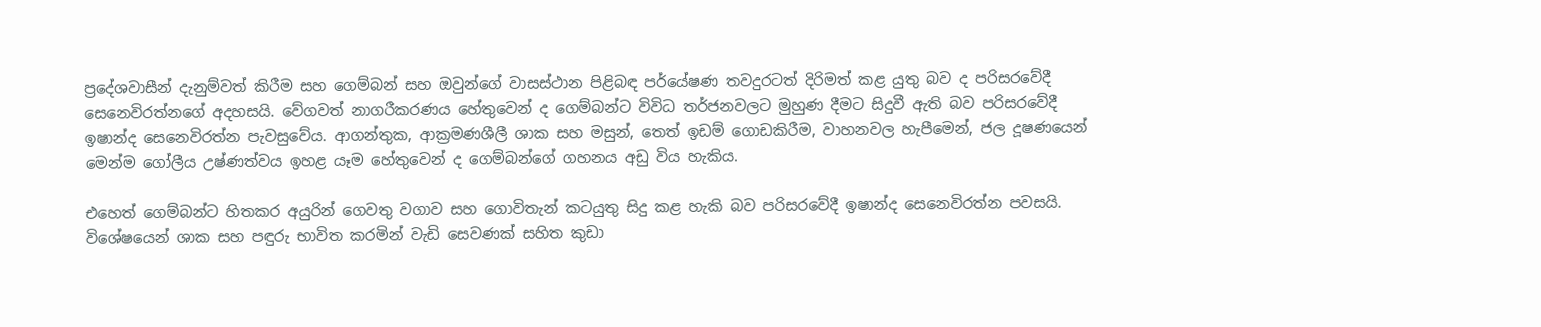ප්‍රදේශවාසීන් දැනුම්වත් කිරීම සහ ගෙම්බන් සහ ඔවුන්ගේ වාසස්ථාන පිළිබඳ පර්යේෂණ තවදුරටත් දිරිමත් කළ යුතු බව ද පරිසරවේදී සෙනෙවිරත්නගේ අදහසයි. වේගවත් නාගරීකරණය හේතුවෙන් ද ගෙම්බන්ට විවිධ තර්ජනවලට මුහුණ දීමට සිදුවී ඇති බව පරිසරවේදී ඉෂාන්ද සෙනෙවිරත්න පැවසුවේය. ආගන්තුක, ආක්‍රමණශීලී ශාක සහ මසුන්, තෙත් ඉඩම් ගොඩකිරීම, වාහනවල හැපීමෙන්, ජල දූෂණයෙන් මෙන්ම ගෝලීය උෂ්ණත්වය ඉහළ යෑම හේතුවෙන් ද ගෙම්බන්ගේ ගහනය අඩු විය හැකිය.

එහෙත් ගෙම්බන්ට හිතකර අයුරින් ගෙවතු වගාව සහ ගොවිතැන් කටයුතු සිදු කළ හැකි බව පරිසරවේදී ඉෂාන්ද සෙනෙවිරත්න පවසයි. විශේෂයෙන් ශාක සහ පඳුරු භාවිත කරමින් වැඩි සෙවණක් සහිත කුඩා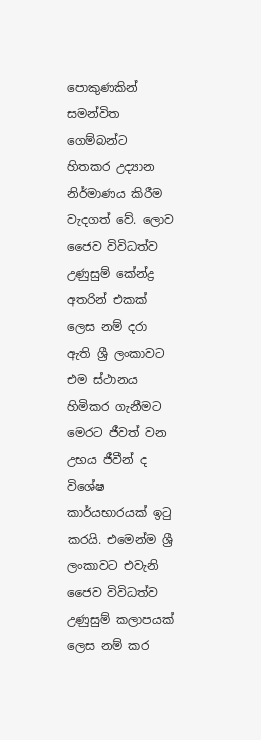පොකුණකින් සමන්විත ගෙම්බන්ට හිතකර උද්‍යාන නිර්මාණය කිරීම වැදගත් වේ. ලොව ජෛව විවිධත්ව උණුසුම් කේන්ද්‍ර අතරින් එකක් ලෙස නම් දරා ඇති ශ්‍රී ලංකාවට එම ස්ථානය හිමිකර ගැනීමට මෙරට ජීවත් වන උභය ජීවීන් ද විශේෂ කාර්යභාරයක් ඉටු කරයි. එමෙන්ම ශ්‍රී ලංකාවට එවැනි ජෛව විවිධත්ව උණුසුම් කලාපයක් ලෙස නම් කර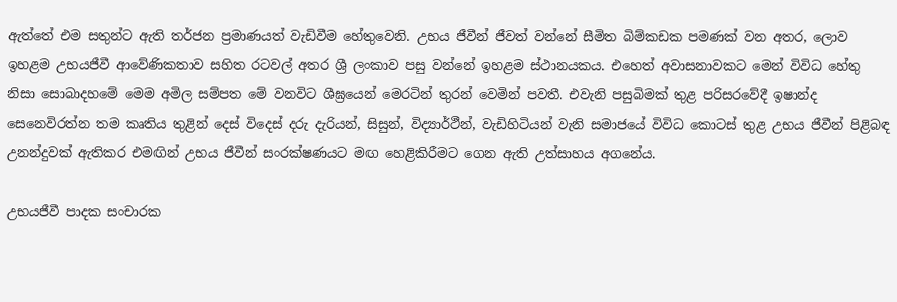ඇත්තේ එම සතුන්ට ඇති තර්ජන ප්‍රමාණයත් වැඩිවීම හේතුවෙනි. උභය ජීවීන් ජීවත් වන්නේ සීමිත බිම්කඩක පමණක් වන අතර, ලොව ඉහළම උභයජීවී ආවේණිකතාව සහිත රටවල් අතර ශ්‍රී ලංකාව පසු වන්නේ ඉහළම ස්ථානයකය. එහෙත් අවාසනාවකට මෙන් විවිධ හේතු නිසා සොබාදහමේ මෙම අමිල සම්පත මේ වනවිට ශීඝ්‍රයෙන් මෙරටින් තුරන් වෙමින් පවතී. එවැනි පසුබිමක් තුළ පරිසරවේදී ඉෂාන්ද සෙනෙවිරත්න තම කෘතිය තුළින් දෙස් විදෙස් දරු දැරියන්, සිසුන්, විද්‍යාර්ථීන්, වැඩිහිටියන් වැනි සමාජයේ විවිධ කොටස් තුළ උභය ජීවීන් පිළිබඳ උනන්දුවක් ඇතිකර එමඟින් උභය ජීවීන් සංරක්ෂණයට මඟ හෙළිකිරීමට ගෙන ඇති උත්සාහය අගනේය.

උභයජීවී පාදක සංචාරක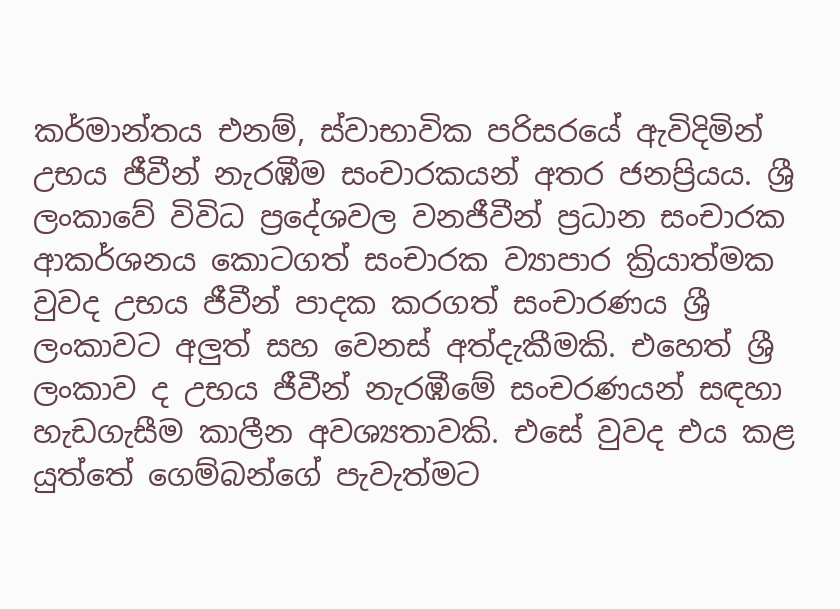කර්මාන්තය එනම්, ස්වාභාවික පරිසරයේ ඇවිදිමින් උභය ජීවීන් නැරඹීම සංචාරකයන් අතර ජනප්‍රියය. ශ්‍රී ලංකාවේ විවිධ ප්‍රදේශවල වනජීවීන් ප්‍රධාන සංචාරක ආකර්ශනය කොටගත් සංචාරක ව්‍යාපාර ක්‍රියාත්මක වුවද උභය ජීවීන් පාදක කරගත් සංචාරණය ශ්‍රී ලංකාවට අලුත් සහ වෙනස් අත්දැකීමකි. එහෙත් ශ්‍රී ලංකාව ද උභය ජීවීන් නැරඹීමේ සංචරණයන් සඳහා හැඩගැසීම කාලීන අවශ්‍යතාවකි. එසේ වුවද එය කළ යුත්තේ ගෙම්බන්ගේ පැවැත්මට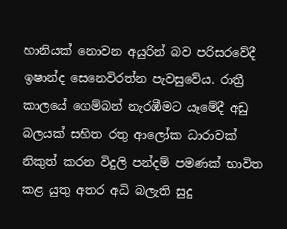හානියක් නොවන අයුරින් බව පරිසරවේදී ඉෂාන්ද සෙනෙවිරත්න පැවසුවේය. රාත්‍රී කාලයේ ගෙම්බන් නැරඹීමට යෑමේදී අඩු බලයක් සහිත රතු ආලෝක ධාරාවක් නිකුත් කරන විදුලි පන්දම් පමණක් භාවිත කළ යුතු අතර අධි බලැති සුදු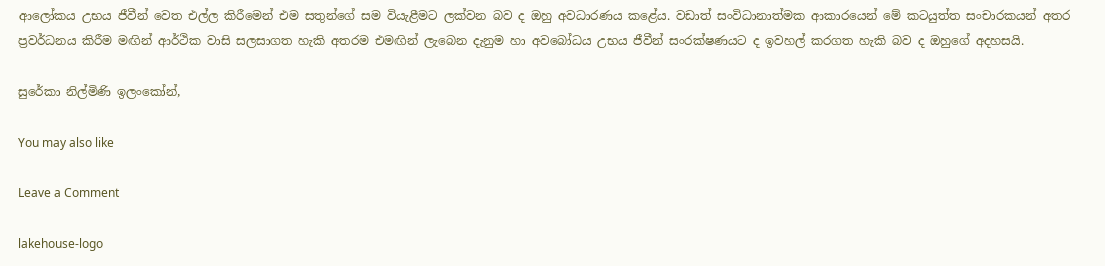ආලෝකය උභය ජීවීන් වෙත එල්ල කිරීමෙන් එම සතුන්ගේ සම වියැළීමට ලක්වන බව ද ඔහු අවධාරණය කළේය. වඩාත් සංවිධානාත්මක ආකාරයෙන් මේ කටයුත්ත සංචාරකයන් අතර ප්‍රවර්ධනය කිරීම මඟින් ආර්ථික වාසි සලසාගත හැකි අතරම එමඟින් ලැබෙන දැනුම හා අවබෝධය උභය ජීවීන් සංරක්ෂණයට ද ඉවහල් කරගත හැකි බව ද ඔහුගේ අදහසයි.

සුරේකා නිල්මිණි ඉලංකෝන්,

You may also like

Leave a Comment

lakehouse-logo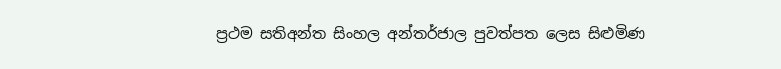ප්‍රථම සතිඅන්ත සිංහල අන්තර්ජාල පුවත්පත ලෙස සිළුමිණ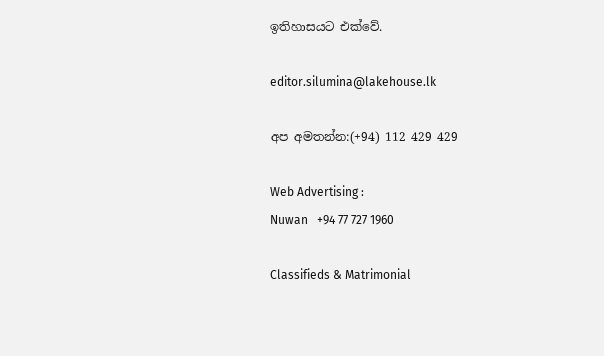ඉතිහාසයට එක්වේ.

editor.silumina@lakehouse.lk

අප අමතන්න:(+94) 112 429 429

Web Advertising :
Nuwan   +94 77 727 1960

Classifieds & Matrimonial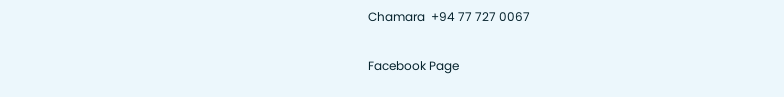Chamara  +94 77 727 0067

Facebook Page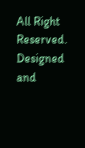All Right Reserved. Designed and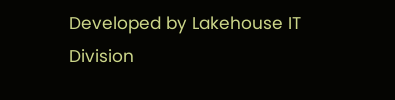Developed by Lakehouse IT Division